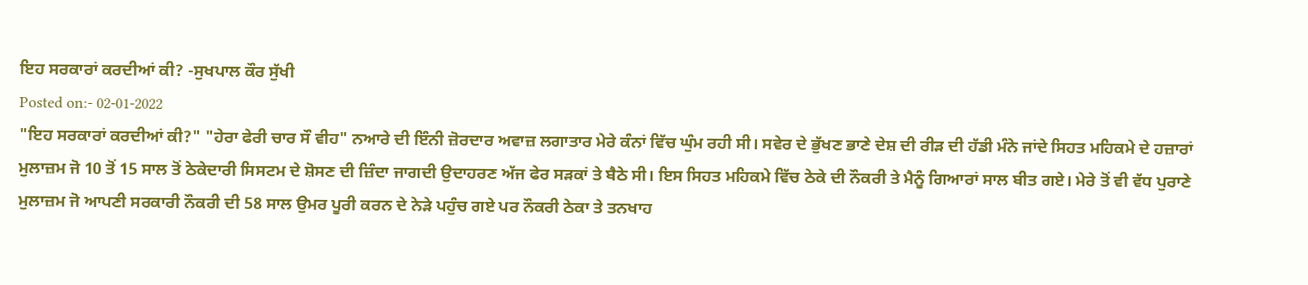ਇਹ ਸਰਕਾਰਾਂ ਕਰਦੀਆਂ ਕੀ? -ਸੁਖਪਾਲ ਕੌਰ ਸੁੱਖੀ
Posted on:- 02-01-2022
"ਇਹ ਸਰਕਾਰਾਂ ਕਰਦੀਆਂ ਕੀ?" "ਹੇਰਾ ਫੇਰੀ ਚਾਰ ਸੌ ਵੀਹ" ਨਆਰੇ ਦੀ ਇੰਨੀ ਜ਼ੋਰਦਾਰ ਅਵਾਜ਼ ਲਗਾਤਾਰ ਮੇਰੇ ਕੰਨਾਂ ਵਿੱਚ ਘੁੰਮ ਰਹੀ ਸੀ। ਸਵੇਰ ਦੇ ਭੁੱਖਣ ਭਾਣੇ ਦੇਸ਼ ਦੀ ਰੀੜ ਦੀ ਹੱਡੀ ਮੰਨੇ ਜਾਂਦੇ ਸਿਹਤ ਮਹਿਕਮੇ ਦੇ ਹਜ਼ਾਰਾਂ ਮੁਲਾਜ਼ਮ ਜੋ 10 ਤੋਂ 15 ਸਾਲ ਤੋਂ ਠੇਕੇਦਾਰੀ ਸਿਸਟਮ ਦੇ ਸ਼ੋਸਣ ਦੀ ਜ਼ਿੰਦਾ ਜਾਗਦੀ ਉਦਾਹਰਣ ਅੱਜ ਫੇਰ ਸੜਕਾਂ ਤੇ ਬੈਠੇ ਸੀ। ਇਸ ਸਿਹਤ ਮਹਿਕਮੇ ਵਿੱਚ ਠੇਕੇ ਦੀ ਨੌਕਰੀ ਤੇ ਮੈਨੂੰ ਗਿਆਰਾਂ ਸਾਲ ਬੀਤ ਗਏ। ਮੇਰੇ ਤੋਂ ਵੀ ਵੱਧ ਪੁਰਾਣੇ ਮੁਲਾਜ਼ਮ ਜੋ ਆਪਣੀ ਸਰਕਾਰੀ ਨੌਕਰੀ ਦੀ 58 ਸਾਲ ਉਮਰ ਪੂਰੀ ਕਰਨ ਦੇ ਨੇੜੇ ਪਹੁੰਚ ਗਏ ਪਰ ਨੌਕਰੀ ਠੇਕਾ ਤੇ ਤਨਖਾਹ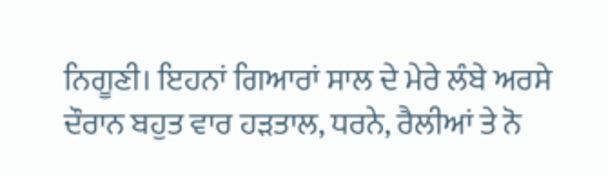ਨਿਗੂਣੀ। ਇਹਨਾਂ ਗਿਆਰਾਂ ਸਾਲ ਦੇ ਮੇਰੇ ਲੰਬੇ ਅਰਸੇ ਦੌਰਾਨ ਬਹੁਤ ਵਾਰ ਹੜਤਾਲ, ਧਰਨੇ, ਰੈਲੀਆਂ ਤੇ ਨੋ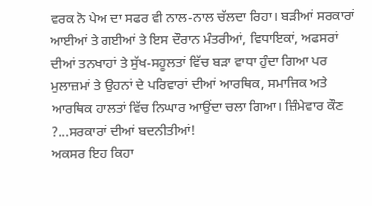ਵਰਕ ਨੋ ਪੇਅ ਦਾ ਸਫਰ ਵੀ ਨਾਲ-ਨਾਲ ਚੱਲਦਾ ਰਿਹਾ। ਬੜੀਆਂ ਸਰਕਾਰਾਂ ਆਈਆਂ ਤੇ ਗਈਆਂ ਤੇ ਇਸ ਦੌਰਾਨ ਮੰਤਰੀਆਂ, ਵਿਧਾਇਕਾਂ, ਅਫਸਰਾਂ ਦੀਆਂ ਤਨਖਾਹਾਂ ਤੇ ਸੁੱਖ-ਸਹੂਲਤਾਂ ਵਿੱਚ ਬੜਾ ਵਾਧਾ ਹੁੰਦਾ ਗਿਆ ਪਰ ਮੁਲਾਜ਼ਮਾਂ ਤੇ ਉਹਨਾਂ ਦੇ ਪਰਿਵਾਰਾਂ ਦੀਆਂ ਆਰਥਿਕ, ਸਮਾਜਿਕ ਅਤੇ ਆਰਥਿਕ ਹਾਲਤਾਂ ਵਿੱਚ ਨਿਘਾਰ ਆਉਂਦਾ ਚਲਾ ਗਿਆ। ਜ਼ਿੰਮੇਵਾਰ ਕੌਣ ?...ਸਰਕਾਰਾਂ ਦੀਆਂ ਬਦਨੀਤੀਆਂ!
ਅਕਸਰ ਇਹ ਕਿਹਾ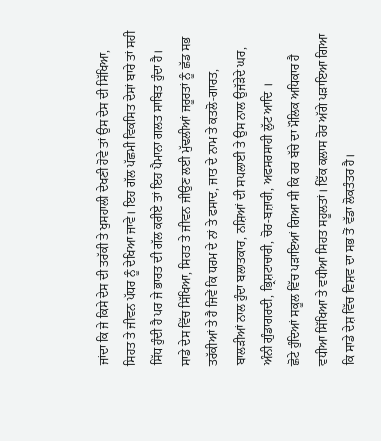ਜਾਂਦਾ ਕਿ ਜੇ ਕਿਸੇ ਦੇਸ ਦੀ ਤਰੱਕੀ ਤੇ ਖੁਸਹਾਲੀ ਦੇਖਣੀ ਹੋਵੇ ਤਾਂ ਉਸ ਦੇਸ ਦੀ ਸਿੱਖਿਆ, ਸਿਹਤ ਤੇ ਜੀਵਨ ਪੱਧਰ ਨੂੰ ਦੇਖਿਆ ਜਾਵੇ। ਇਹ ਗੱਲ ਪੱਛਮੀ ਵਿਕਸਿਤ ਦੇਸਾਂ ਬਾਰੇ ਤਾਂ ਸਹੀ ਸਿੱਧ ਹੁੰਦੀ ਹੈ ਪਰ ਜੇ ਭਾਰਤ ਦੀ ਗੱਲ ਕਰੀਏ ਤਾਂ ਇਹ ਪੈਮਾਨਾ ਗਲਤ ਸਾਬਿਤ ਹੁੰਦਾ ਹੈ। ਸਾਡੇ ਦੇਸ ਵਿੱਚ ਸਿੱਖਿਆ, ਸਿਹਤ ਤੇ ਜੀਵਨ ਜੀਉਣ ਲਈ ਮੁੱਢਲੀਆਂ ਜਰੂਰਤਾਂ ਨੂੰ ਛੱਡ ਸਭ ਤਰੱਕੀਆਂ ਤੇ ਹੈ ਜਿਵੇਂ ਕਿ ਧਰਮ ਦੇ ਨਾਂ ਤੇ ਫਸਾਦ, ਜਾਤ ਦੇ ਨਾਮ ਤੇ ਕਤਲੋ-ਗਾਰਤ, ਬਾਲੜੀਆਂ ਨਾਲ ਹੁੰਦਾ ਬਲਾਤਕਾਰ, ਨਸ਼ਿਆਂ ਦੀ ਸਪਲਾਈ ਤੇ ਉਸ ਨਾਲ ਉਜੱੜੇਦੇ ਘਰ, ਅੰਨੀ ਗੁੰਡਾਗਰਦੀ, ਭ੍ਰਿਸ਼ਟਾਚਾਰੀ, ਚੋਰ-ਬਜ਼ਾਰੀ, ਅਫਸਰਸਾਹੀ ਲੁੱਟ ਆਦਿ ।
ਛੋਟੇ ਹੁੰਦਿਆਂ ਸਕੂਲ ਵਿੱਚ ਪੜਾਇਆਂ ਗਿਆ ਸੀ ਕਿ ਹਰ ਬੱਚੇ ਦਾ ਮੌਲਿਕ ਅਧਿਕਾਰ ਹੈ ਵਧੀਆ ਸਿੱਖਿਆ ਤੇ ਵਧੀਆ ਸਿਹਤ ਸਹੂਲਤਾਂ। ਇੱਕ ਕਲਾਸ ਹੋਰ ਅੱਗੇ ਪੜਾਇਆ ਗਿਆ ਕਿ ਸਾਡੇ ਦੇਸ਼ ਵਿੱਚ ਵਿਸ਼ਵ ਦਾ ਸਭ ਤੋਂ ਵੱਡਾ ਲੋਕਤੰਤਰ ਹੈ।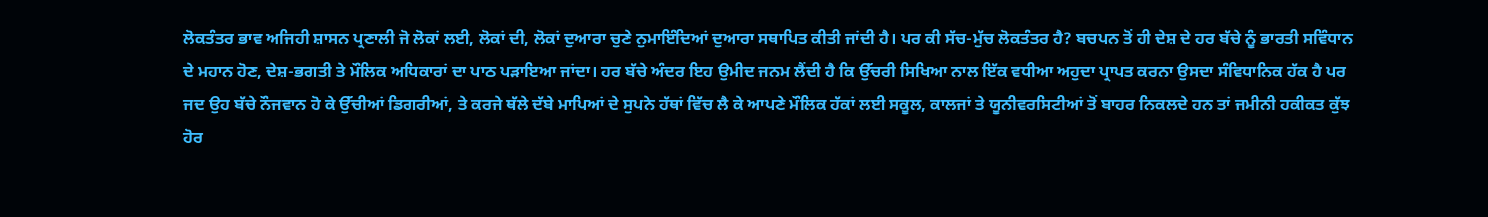ਲੋਕਤੰਤਰ ਭਾਵ ਅਜਿਹੀ ਸ਼ਾਸਨ ਪ੍ਰਣਾਲੀ ਜੋ ਲੋਕਾਂ ਲਈ, ਲੋਕਾਂ ਦੀ, ਲੋਕਾਂ ਦੁਆਰਾ ਚੁਣੇ ਨੁਮਾਇੰਦਿਆਂ ਦੁਆਰਾ ਸਥਾਪਿਤ ਕੀਤੀ ਜਾਂਦੀ ਹੈ। ਪਰ ਕੀ ਸੱਚ-ਮੁੱਚ ਲੋਕਤੰਤਰ ਹੈ? ਬਚਪਨ ਤੋਂ ਹੀ ਦੇਸ਼ ਦੇ ਹਰ ਬੱਚੇ ਨੂੰ ਭਾਰਤੀ ਸਵਿੰਧਾਨ ਦੇ ਮਹਾਨ ਹੋਣ, ਦੇਸ਼-ਭਗਤੀ ਤੇ ਮੌਲਿਕ ਅਧਿਕਾਰਾਂ ਦਾ ਪਾਠ ਪੜਾਇਆ ਜਾਂਦਾ। ਹਰ ਬੱਚੇ ਅੰਦਰ ਇਹ ਉਮੀਦ ਜਨਮ ਲੈਂਦੀ ਹੈ ਕਿ ਉੱਚਰੀ ਸਿਖਿਆ ਨਾਲ ਇੱਕ ਵਧੀਆ ਅਹੁਦਾ ਪ੍ਰਾਪਤ ਕਰਨਾ ਉਸਦਾ ਸੰਵਿਧਾਨਿਕ ਹੱਕ ਹੈ ਪਰ ਜਦ ਉਹ ਬੱਚੇ ਨੌਜਵਾਨ ਹੋ ਕੇ ਉੱਚੀਆਂ ਡਿਗਰੀਆਂ, ਤੇ ਕਰਜੇ ਥੱਲੇ ਦੱਬੇ ਮਾਪਿਆਂ ਦੇ ਸੁਪਨੇ ਹੱਥਾਂ ਵਿੱਚ ਲੈ ਕੇ ਆਪਣੇ ਮੌਲਿਕ ਹੱਕਾਂ ਲਈ ਸਕੂਲ, ਕਾਲਜਾਂ ਤੇ ਯੂਨੀਵਰਸਿਟੀਆਂ ਤੋਂ ਬਾਹਰ ਨਿਕਲਦੇ ਹਨ ਤਾਂ ਜਮੀਨੀ ਹਕੀਕਤ ਕੁੱਝ ਹੋਰ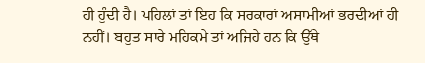ਹੀ ਹੁੰਦੀ ਹੈ। ਪਹਿਲਾਂ ਤਾਂ ਇਹ ਕਿ ਸਰਕਾਰਾਂ ਅਸਾਮੀਆਂ ਭਰਦੀਆਂ ਹੀ ਨਹੀਂ। ਬਹੁਤ ਸਾਰੇ ਮਹਿਕਮੇ ਤਾਂ ਅਜਿਹੇ ਹਨ ਕਿ ਉੱਥੇ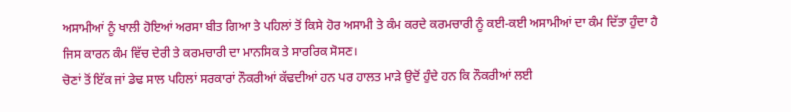ਅਸਾਮੀਆਂ ਨੂੰ ਖਾਲੀ ਹੋਇਆਂ ਅਰਸਾ ਬੀਤ ਗਿਆ ਤੇ ਪਹਿਲਾਂ ਤੋਂ ਕਿਸੇ ਹੋਰ ਅਸਾਮੀ ਤੇ ਕੰਮ ਕਰਦੇ ਕਰਮਚਾਰੀ ਨੂੰ ਕਈ-ਕਈ ਅਸਾਮੀਆਂ ਦਾ ਕੰਮ ਦਿੱਤਾ ਹੁੰਦਾ ਹੈ ਜਿਸ ਕਾਰਨ ਕੰਮ ਵਿੱਚ ਦੇਰੀ ਤੇ ਕਰਮਚਾਰੀ ਦਾ ਮਾਨਸਿਕ ਤੇ ਸਾਰਰਿਕ ਸੋਸਣ।
ਚੋਣਾਂ ਤੋਂ ਇੱਕ ਜਾਂ ਡੇਢ ਸਾਲ ਪਹਿਲਾਂ ਸਰਕਾਰਾਂ ਨੌਕਰੀਆਂ ਕੱਢਦੀਆਂ ਹਨ ਪਰ ਹਾਲਤ ਮਾੜੇ ਉਦੋਂ ਹੁੰਦੇ ਹਨ ਕਿ ਨੌਕਰੀਆਂ ਲਈ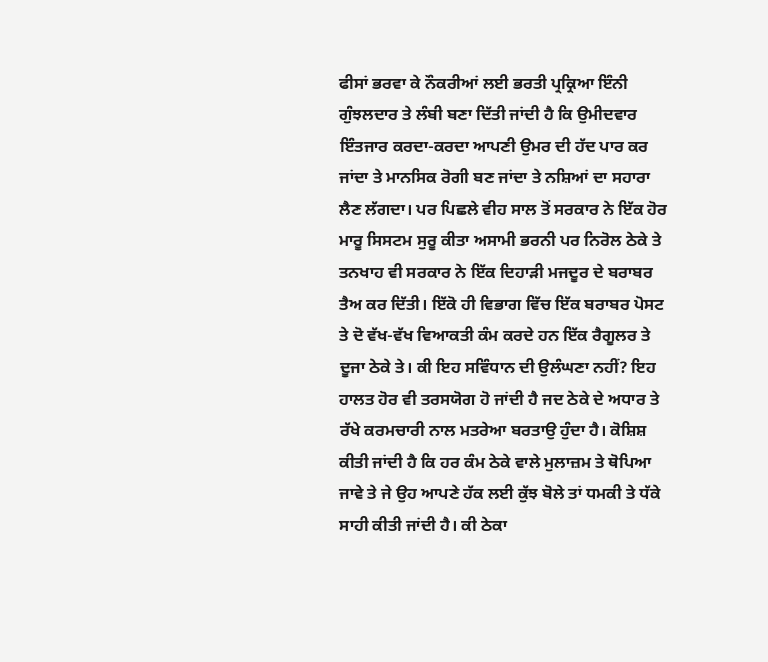ਫੀਸਾਂ ਭਰਵਾ ਕੇ ਨੌਕਰੀਆਂ ਲਈ ਭਰਤੀ ਪ੍ਰਕ੍ਰਿਆ ਇੰਨੀ ਗੁੰਝਲਦਾਰ ਤੇ ਲੰਬੀ ਬਣਾ ਦਿੱਤੀ ਜਾਂਦੀ ਹੈ ਕਿ ਉਮੀਦਵਾਰ ਇੰਤਜਾਰ ਕਰਦਾ-ਕਰਦਾ ਆਪਣੀ ਉਮਰ ਦੀ ਹੱਦ ਪਾਰ ਕਰ ਜਾਂਦਾ ਤੇ ਮਾਨਸਿਕ ਰੋਗੀ ਬਣ ਜਾਂਦਾ ਤੇ ਨਸ਼ਿਆਂ ਦਾ ਸਹਾਰਾ ਲੈਣ ਲੱਗਦਾ। ਪਰ ਪਿਛਲੇ ਵੀਹ ਸਾਲ ਤੋਂ ਸਰਕਾਰ ਨੇ ਇੱਕ ਹੋਰ ਮਾਰੂ ਸਿਸਟਮ ਸੁਰੂ ਕੀਤਾ ਅਸਾਮੀ ਭਰਨੀ ਪਰ ਨਿਰੋਲ ਠੇਕੇ ਤੇ ਤਨਖਾਹ ਵੀ ਸਰਕਾਰ ਨੇ ਇੱਕ ਦਿਹਾੜੀ ਮਜਦੂਰ ਦੇ ਬਰਾਬਰ ਤੈਅ ਕਰ ਦਿੱਤੀ। ਇੱਕੋ ਹੀ ਵਿਭਾਗ ਵਿੱਚ ਇੱਕ ਬਰਾਬਰ ਪੋਸਟ ਤੇ ਦੋ ਵੱਖ-ਵੱਖ ਵਿਆਕਤੀ ਕੰਮ ਕਰਦੇ ਹਨ ਇੱਕ ਰੈਗੂਲਰ ਤੇ ਦੂਜਾ ਠੇਕੇ ਤੇ। ਕੀ ਇਹ ਸਵਿੰਧਾਨ ਦੀ ਉਲੰਘਣਾ ਨਹੀਂ? ਇਹ ਹਾਲਤ ਹੋਰ ਵੀ ਤਰਸਯੋਗ ਹੋ ਜਾਂਦੀ ਹੈ ਜਦ ਠੇਕੇ ਦੇ ਅਧਾਰ ਤੇ ਰੱਖੇ ਕਰਮਚਾਰੀ ਨਾਲ ਮਤਰੇਆ ਬਰਤਾਉ ਹੁੰਦਾ ਹੈ। ਕੋਸ਼ਿਸ਼ ਕੀਤੀ ਜਾਂਦੀ ਹੈ ਕਿ ਹਰ ਕੰਮ ਠੇਕੇ ਵਾਲੇ ਮੁਲਾਜ਼ਮ ਤੇ ਥੋਪਿਆ ਜਾਵੇ ਤੇ ਜੇ ਉਹ ਆਪਣੇ ਹੱਕ ਲਈ ਕੁੱਝ ਬੋਲੇ ਤਾਂ ਧਮਕੀ ਤੇ ਧੱਕੇ ਸਾਹੀ ਕੀਤੀ ਜਾਂਦੀ ਹੈ। ਕੀ ਠੇਕਾ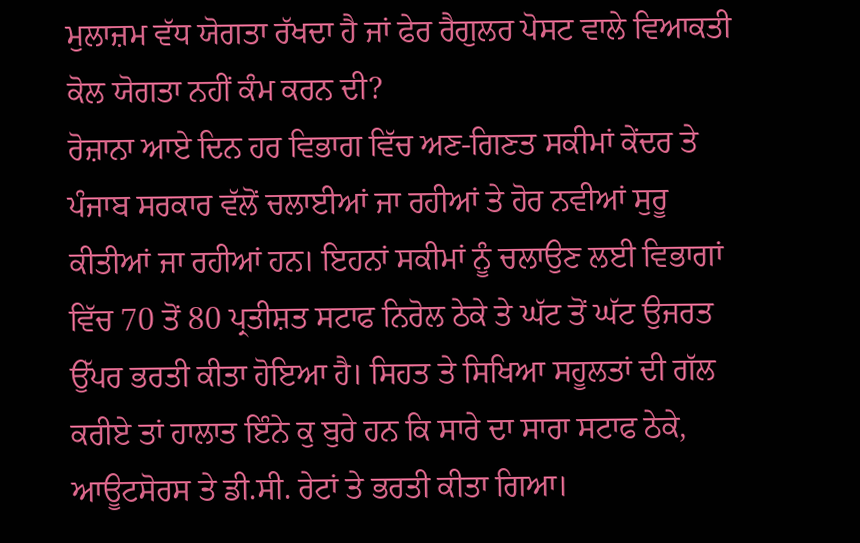ਮੁਲਾਜ਼ਮ ਵੱਧ ਯੋਗਤਾ ਰੱਖਦਾ ਹੈ ਜਾਂ ਫੇਰ ਰੈਗੁਲਰ ਪੋਸਟ ਵਾਲੇ ਵਿਆਕਤੀ ਕੋਲ ਯੋਗਤਾ ਨਹੀਂ ਕੰਮ ਕਰਨ ਦੀ?
ਰੋਜ਼ਾਨਾ ਆਏ ਦਿਨ ਹਰ ਵਿਭਾਗ ਵਿੱਚ ਅਣ-ਗਿਣਤ ਸਕੀਮਾਂ ਕੇਂਦਰ ਤੇ ਪੰਜਾਬ ਸਰਕਾਰ ਵੱਲੋਂ ਚਲਾਈਆਂ ਜਾ ਰਹੀਆਂ ਤੇ ਹੋਰ ਨਵੀਆਂ ਸੁਰੂ ਕੀਤੀਆਂ ਜਾ ਰਹੀਆਂ ਹਨ। ਇਹਨਾਂ ਸਕੀਮਾਂ ਨੂੰ ਚਲਾਉਣ ਲਈ ਵਿਭਾਗਾਂ ਵਿੱਚ 70 ਤੋਂ 80 ਪ੍ਰਤੀਸ਼ਤ ਸਟਾਫ ਨਿਰੋਲ ਠੇਕੇ ਤੇ ਘੱਟ ਤੋਂ ਘੱਟ ਉਜਰਤ ਉੱਪਰ ਭਰਤੀ ਕੀਤਾ ਹੋਇਆ ਹੈ। ਸਿਹਤ ਤੇ ਸਿਖਿਆ ਸਹੂਲਤਾਂ ਦੀ ਗੱਲ ਕਰੀਏ ਤਾਂ ਹਾਲਾਤ ਇੰਨੇ ਕੁ ਬੁਰੇ ਹਨ ਕਿ ਸਾਰੇ ਦਾ ਸਾਰਾ ਸਟਾਫ ਠੇਕੇ, ਆਊਟਸੋਰਸ ਤੇ ਡੀ.ਸੀ. ਰੇਟਾਂ ਤੇ ਭਰਤੀ ਕੀਤਾ ਗਿਆ।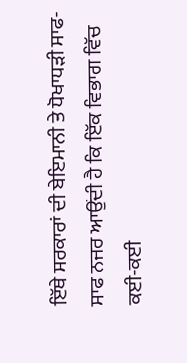ਇੱਥੇ ਸਰਕਾਰਾਂ ਦੀ ਬੇਇਮਾਨੀ ਤੇ ਧੋਖਾਧੜੀ ਸਾਫ- ਸਾਫ ਨਜਰ ਆਉਂਦੀ ਹੈ ਕਿ ਇੱਕ ਵਿਭਾਗ ਵਿੱਚ ਕਈ-ਕਈ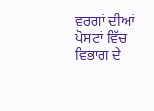ਵਰਗਾਂ ਦੀਆਂ ਪੋਸਟਾਂ ਵਿੱਚ ਵਿਭਾਗ ਦੇ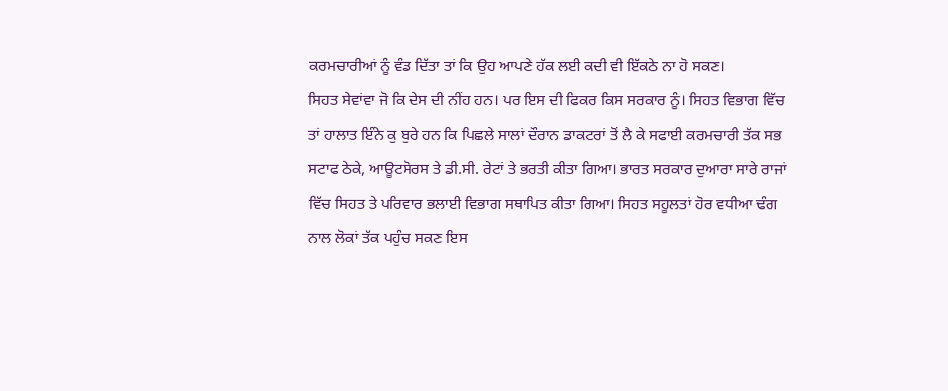ਕਰਮਚਾਰੀਆਂ ਨੂੰ ਵੰਡ ਦਿੱਤਾ ਤਾਂ ਕਿ ਉਹ ਆਪਣੇ ਹੱਕ ਲਈ ਕਦੀ ਵੀ ਇੱਕਠੇ ਨਾ ਹੋ ਸਕਣ।
ਸਿਹਤ ਸੇਵਾਂਵਾ ਜੋ ਕਿ ਦੇਸ ਦੀ ਨੀਂਹ ਹਨ। ਪਰ ਇਸ ਦੀ ਫਿਕਰ ਕਿਸ ਸਰਕਾਰ ਨੂੰ। ਸਿਹਤ ਵਿਭਾਗ ਵਿੱਚ ਤਾਂ ਹਾਲਾਤ ਇੰਨੇ ਕੁ ਬੁਰੇ ਹਨ ਕਿ ਪਿਛਲੇ ਸਾਲਾਂ ਦੌਰਾਨ ਡਾਕਟਰਾਂ ਤੋਂ ਲੈ ਕੇ ਸਫਾਈ ਕਰਮਚਾਰੀ ਤੱਕ ਸਭ ਸਟਾਫ ਠੇਕੇ, ਆਊਟਸੋਰਸ ਤੇ ਡੀ.ਸੀ. ਰੇਟਾਂ ਤੇ ਭਰਤੀ ਕੀਤਾ ਗਿਆ। ਭਾਰਤ ਸਰਕਾਰ ਦੁਆਰਾ ਸਾਰੇ ਰਾਜਾਂ ਵਿੱਚ ਸਿਹਤ ਤੇ ਪਰਿਵਾਰ ਭਲਾਈ ਵਿਭਾਗ ਸਥਾਪਿਤ ਕੀਤਾ ਗਿਆ। ਸਿਹਤ ਸਹੂਲਤਾਂ ਹੋਰ ਵਧੀਆ ਢੰਗ ਨਾਲ ਲੋਕਾਂ ਤੱਕ ਪਹੁੰਚ ਸਕਣ ਇਸ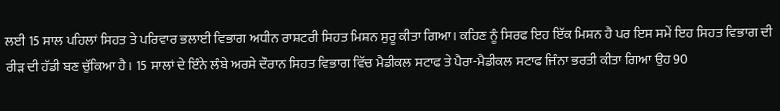ਲਈ 15 ਸਾਲ ਪਹਿਲਾਂ ਸਿਹਤ ਤੇ ਪਰਿਵਾਰ ਭਲਾਈ ਵਿਭਾਗ ਅਧੀਨ ਰਾਸ਼ਟਰੀ ਸਿਹਤ ਮਿਸ਼ਨ ਸੁਰੂ ਕੀਤਾ ਗਿਆ। ਕਹਿਣ ਨੂੰ ਸਿਰਫ ਇਹ ਇੱਕ ਮਿਸ਼ਨ ਹੈ ਪਰ ਇਸ ਸਮੇਂ ਇਹ ਸਿਹਤ ਵਿਭਾਗ ਦੀ ਰੀੜ ਦੀ ਹੱਡੀ ਬਣ ਚੁੱਕਿਆ ਹੈ। 15 ਸਾਲਾਂ ਦੇ ਇੰਨੇ ਲੰਬੇ ਅਰਸੇ ਦੌਰਾਨ ਸਿਹਤ ਵਿਭਾਗ ਵਿੱਚ ਮੈਡੀਕਲ ਸਟਾਫ ਤੇ ਪੈਰਾ-ਮੈਡੀਕਲ ਸਟਾਫ ਜਿੰਨਾ ਭਰਤੀ ਕੀਤਾ ਗਿਆ ਉਹ 90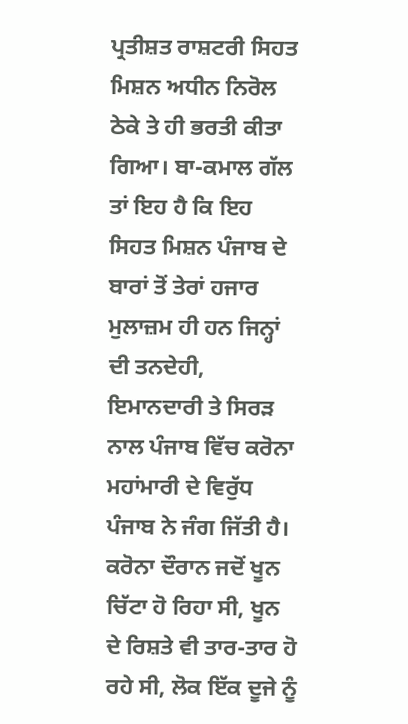ਪ੍ਰਤੀਸ਼ਤ ਰਾਸ਼ਟਰੀ ਸਿਹਤ ਮਿਸ਼ਨ ਅਧੀਨ ਨਿਰੋਲ ਠੇਕੇ ਤੇ ਹੀ ਭਰਤੀ ਕੀਤਾ ਗਿਆ। ਬਾ-ਕਮਾਲ ਗੱਲ ਤਾਂ ਇਹ ਹੈ ਕਿ ਇਹ ਸਿਹਤ ਮਿਸ਼ਨ ਪੰਜਾਬ ਦੇ ਬਾਰਾਂ ਤੋਂ ਤੇਰਾਂ ਹਜਾਰ ਮੁਲਾਜ਼ਮ ਹੀ ਹਨ ਜਿਨ੍ਹਾਂ ਦੀ ਤਨਦੇਹੀ, ਇਮਾਨਦਾਰੀ ਤੇ ਸਿਰੜ ਨਾਲ ਪੰਜਾਬ ਵਿੱਚ ਕਰੋਨਾ ਮਹਾਂਮਾਰੀ ਦੇ ਵਿਰੁੱਧ ਪੰਜਾਬ ਨੇ ਜੰਗ ਜਿੱਤੀ ਹੈ। ਕਰੋਨਾ ਦੌਰਾਨ ਜਦੋਂ ਖੂਨ ਚਿੱਟਾ ਹੋ ਰਿਹਾ ਸੀ, ਖੂਨ ਦੇ ਰਿਸ਼ਤੇ ਵੀ ਤਾਰ-ਤਾਰ ਹੋ ਰਹੇ ਸੀ, ਲੋਕ ਇੱਕ ਦੂਜੇ ਨੂੰ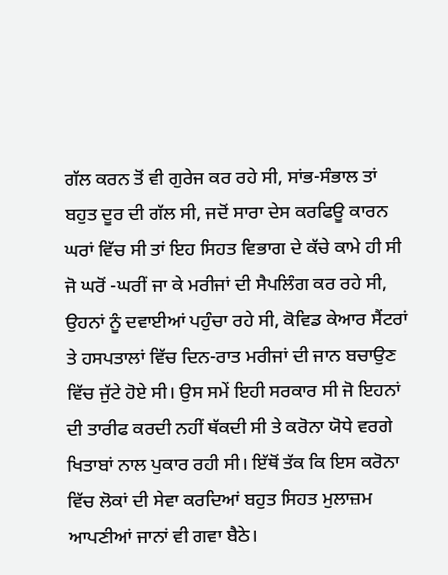ਗੱਲ ਕਰਨ ਤੋਂ ਵੀ ਗੁਰੇਜ ਕਰ ਰਹੇ ਸੀ, ਸਾਂਭ-ਸੰਭਾਲ ਤਾਂ ਬਹੁਤ ਦੂਰ ਦੀ ਗੱਲ ਸੀ, ਜਦੋਂ ਸਾਰਾ ਦੇਸ ਕਰਫਿਊ ਕਾਰਨ ਘਰਾਂ ਵਿੱਚ ਸੀ ਤਾਂ ਇਹ ਸਿਹਤ ਵਿਭਾਗ ਦੇ ਕੱਚੇ ਕਾਮੇ ਹੀ ਸੀ ਜੋ ਘਰੋਂ -ਘਰੀਂ ਜਾ ਕੇ ਮਰੀਜਾਂ ਦੀ ਸੈਪਲਿੰਗ ਕਰ ਰਹੇ ਸੀ, ਉਹਨਾਂ ਨੂੰ ਦਵਾਈਆਂ ਪਹੁੰਚਾ ਰਹੇ ਸੀ, ਕੋਵਿਡ ਕੇਆਰ ਸੈਂਟਰਾਂ ਤੇ ਹਸਪਤਾਲਾਂ ਵਿੱਚ ਦਿਨ-ਰਾਤ ਮਰੀਜਾਂ ਦੀ ਜਾਨ ਬਚਾਉਣ ਵਿੱਚ ਜੁੱਟੇ ਹੋਏ ਸੀ। ਉਸ ਸਮੇਂ ਇਹੀ ਸਰਕਾਰ ਸੀ ਜੋ ਇਹਨਾਂ ਦੀ ਤਾਰੀਫ ਕਰਦੀ ਨਹੀਂ ਥੱਕਦੀ ਸੀ ਤੇ ਕਰੋਨਾ ਯੋਧੇ ਵਰਗੇ ਖਿਤਾਬਾਂ ਨਾਲ ਪੁਕਾਰ ਰਹੀ ਸੀ। ਇੱਥੋਂ ਤੱਕ ਕਿ ਇਸ ਕਰੋਨਾ ਵਿੱਚ ਲੋਕਾਂ ਦੀ ਸੇਵਾ ਕਰਦਿਆਂ ਬਹੁਤ ਸਿਹਤ ਮੁਲਾਜ਼ਮ ਆਪਣੀਆਂ ਜਾਨਾਂ ਵੀ ਗਵਾ ਬੈਠੇ।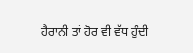ਹੈਰਾਨੀ ਤਾਂ ਹੋਰ ਵੀ ਵੱਧ ਹੁੰਦੀ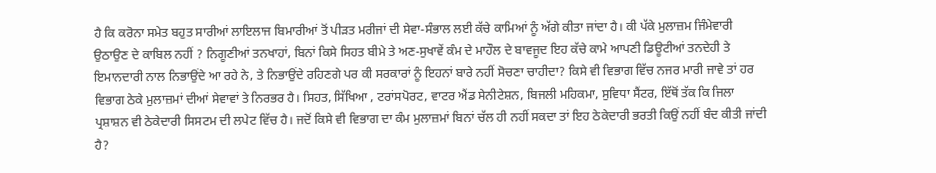ਹੈ ਕਿ ਕਰੋਨਾ ਸਮੇਤ ਬਹੁਤ ਸਾਰੀਆਂ ਲਾਇਲਾਜ ਬਿਮਾਰੀਆਂ ਤੋਂ ਪੀੜਤ ਮਰੀਜਾਂ ਦੀ ਸੇਵਾ-ਸੰਭਾਲ ਲਈ ਕੱਚੇ ਕਾਮਿਆਂ ਨੂੰ ਅੱਗੇ ਕੀਤਾ ਜਾਂਦਾ ਹੈ। ਕੀ ਪੱਕੇ ਮੁਲਾਜ਼ਮ ਜਿੰਮੇਵਾਰੀ ਉਠਾਉਣ ਦੇ ਕਾਬਿਲ ਨਹੀਂ ? ਨਿਗੂਣੀਆਂ ਤਨਖਾਹਾਂ, ਬਿਨਾਂ ਕਿਸੇ ਸਿਹਤ ਬੀਮੇ ਤੇ ਅਣ-ਸੁਖਾਵੇਂ ਕੰਮ ਦੇ ਮਾਹੌਲ ਦੇ ਬਾਵਜੂਦ ਇਹ ਕੱਚੇ ਕਾਮੇ ਆਪਣੀ ਡਿਊਟੀਆਂ ਤਨਦੇਹੀ ਤੇ ਇਮਾਨਦਾਰੀ ਨਾਲ ਨਿਭਾਉਂਦੇ ਆ ਰਹੇ ਨੇ, ਤੇ ਨਿਭਾਉਂਦੇ ਰਹਿਣਗੇ ਪਰ ਕੀ ਸਰਕਾਰਾਂ ਨੂੰ ਇਹਨਾਂ ਬਾਰੇ ਨਹੀਂ ਸੋਚਣਾ ਚਾਹੀਦਾ? ਕਿਸੇ ਵੀ ਵਿਭਾਗ ਵਿੱਚ ਨਜਰ ਮਾਰੀ ਜਾਵੇ ਤਾਂ ਹਰ ਵਿਭਾਗ ਠੇਕੇ ਮੁਲਾਜ਼ਮਾਂ ਦੀਆਂ ਸੇਵਾਵਾਂ ਤੇ ਨਿਰਭਰ ਹੈ। ਸਿਹਤ, ਸਿੱਖਿਆ , ਟਰਾਂਸਪੋਰਟ, ਵਾਟਰ ਐਂਡ ਸੇਨੀਟੇਸ਼ਨ, ਬਿਜਲੀ ਮਹਿਕਮਾ, ਸੁਵਿਧਾ ਸੈਂਟਰ, ਇੱਥੋਂ ਤੱਕ ਕਿ ਜਿਲਾ ਪ੍ਰਸ਼ਾਸ਼ਨ ਵੀ ਠੇਕੇਦਾਰੀ ਸਿਸਟਮ ਦੀ ਲਪੇਟ ਵਿੱਚ ਹੈ। ਜਦੋਂ ਕਿਸੇ ਵੀ ਵਿਭਾਗ ਦਾ ਕੰਮ ਮੁਲਾਜ਼ਮਾਂ ਬਿਨਾਂ ਚੱਲ ਹੀ ਨਹੀਂ ਸਕਦਾ ਤਾਂ ਇਹ ਠੇਕੇਦਾਰੀ ਭਰਤੀ ਕਿਉਂ ਨਹੀਂ ਬੰਦ ਕੀਤੀ ਜਾਂਦੀ ਹੈ?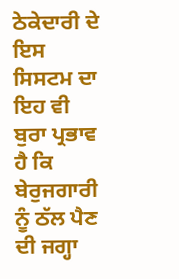ਠੇਕੇਦਾਰੀ ਦੇ ਇਸ ਸਿਸਟਮ ਦਾ ਇਹ ਵੀ ਬੁਰਾ ਪ੍ਰਭਾਵ ਹੈ ਕਿ ਬੇਰੁਜਗਾਰੀ ਨੂੰ ਠੱਲ ਪੈਣ ਦੀ ਜਗ੍ਹਾ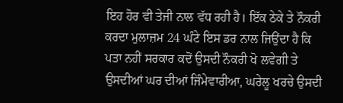ਇਹ ਹੋਰ ਵੀ ਤੇਜੀ ਨਾਲ ਵੱਧ ਰਹੀ ਹੈ। ਇੱਕ ਠੇਕੇ ਤੇ ਨੌਕਰੀ ਕਰਦਾ ਮੁਲਾਜ਼ਮ 24 ਘੰਟੇ ਇਸ ਡਰ ਨਾਲ ਜਿਉਂਦਾ ਹੈ ਕਿ ਪਤਾ ਨਹੀਂ ਸਰਕਾਰ ਕਦੋਂ ਉਸਦੀ ਨੌਕਰੀ ਖੋ ਲਵੇਗੀ ਤੇ ਉਸਦੀਆਂ ਘਰ ਦੀਆਂ ਜਿੰਮੇਵਾਰੀਆ, ਘਰੇਲੂ ਖਰਚੇ ਉਸਦੀ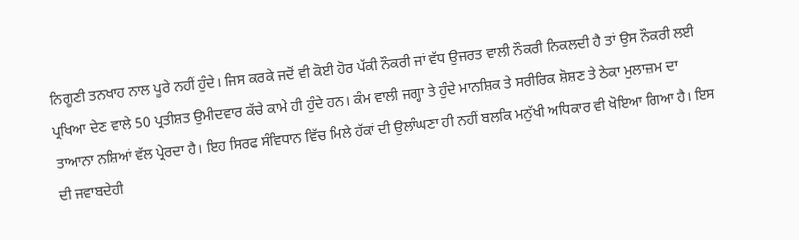ਨਿਗੂਣੀ ਤਨਖਾਹ ਨਾਲ ਪੂਰੇ ਨਹੀਂ ਹੁੰਦੇ। ਜਿਸ ਕਰਕੇ ਜਦੋਂ ਵੀ ਕੋਈ ਹੋਰ ਪੱਕੀ ਨੌਕਰੀ ਜਾਂ ਵੱਧ ਉਜਰਤ ਵਾਲੀ ਨੌਕਰੀ ਨਿਕਲਦੀ ਹੈ ਤਾਂ ਉਸ ਨੌਕਰੀ ਲਈ ਪ੍ਰਖਿਆ ਦੇਣ ਵਾਲੇ 50 ਪ੍ਰਤੀਸ਼ਤ ਉਮੀਦਵਾਰ ਕੱਚੇ ਕਾਮੇ ਹੀ ਹੁੰਦੇ ਹਨ। ਕੰਮ ਵਾਲੀ ਜਗ੍ਹਾ ਤੇ ਹੁੰਦੇ ਮਾਨਸ਼ਿਕ ਤੇ ਸਰੀਰਿਕ ਸ਼ੋਸ਼ਣ ਤੇ ਠੇਕਾ ਮੁਲਾਜ਼ਮ ਦਾ ਤਾਆਨਾ ਨਸ਼ਿਆਂ ਵੱਲ ਪ੍ਰੇਰਦਾ ਹੈ। ਇਹ ਸਿਰਫ ਸੰਵਿਧਾਨ ਵਿੱਚ ਮਿਲੇ ਹੱਕਾਂ ਦੀ ਉਲਾੰਘਣਾ ਹੀ ਨਹੀਂ ਬਲਕਿ ਮਨੁੱਖੀ ਅਧਿਕਾਰ ਵੀ ਖੋਇਆ ਗਿਆ ਹੈ। ਇਸ ਦੀ ਜਵਾਬਦੇਹੀ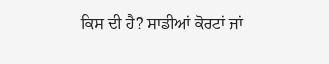ਕਿਸ ਦੀ ਹੈ? ਸਾਡੀਆਂ ਕੋਰਟਾਂ ਜਾਂ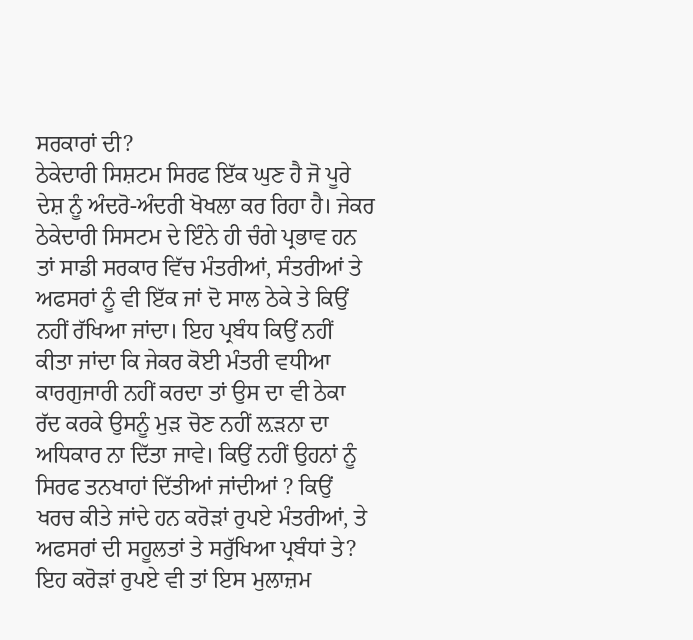ਸਰਕਾਰਾਂ ਦੀ?
ਠੇਕੇਦਾਰੀ ਸਿਸ਼ਟਮ ਸਿਰਫ ਇੱਕ ਘੁਣ ਹੈ ਜੋ ਪੂਰੇ ਦੇਸ਼ ਨੂੰ ਅੰਦਰੋ-ਅੰਦਰੀ ਖੋਖਲਾ ਕਰ ਰਿਹਾ ਹੈ। ਜੇਕਰ ਠੇਕੇਦਾਰੀ ਸਿਸਟਮ ਦੇ ਇੰਨੇ ਹੀ ਚੰਗੇ ਪ੍ਰਭਾਵ ਹਨ ਤਾਂ ਸਾਡੀ ਸਰਕਾਰ ਵਿੱਚ ਮੰਤਰੀਆਂ, ਸੰਤਰੀਆਂ ਤੇ ਅਫਸਰਾਂ ਨੂੰ ਵੀ ਇੱਕ ਜਾਂ ਦੋ ਸਾਲ ਠੇਕੇ ਤੇ ਕਿਉਂ ਨਹੀਂ ਰੱਖਿਆ ਜਾਂਦਾ। ਇਹ ਪ੍ਰਬੰਧ ਕਿਉਂ ਨਹੀਂ ਕੀਤਾ ਜਾਂਦਾ ਕਿ ਜੇਕਰ ਕੋਈ ਮੰਤਰੀ ਵਧੀਆ ਕਾਰਗੁਜਾਰੀ ਨਹੀਂ ਕਰਦਾ ਤਾਂ ਉਸ ਦਾ ਵੀ ਠੇਕਾ ਰੱਦ ਕਰਕੇ ਉਸਨੂੰ ਮੁੜ ਚੋਣ ਨਹੀਂ ਲ਼ੜਨਾ ਦਾ ਅਧਿਕਾਰ ਨਾ ਦਿੱਤਾ ਜਾਵੇ। ਕਿਉਂ ਨਹੀਂ ਉਹਨਾਂ ਨੂੰ ਸਿਰਫ ਤਨਖਾਹਾਂ ਦਿੱਤੀਆਂ ਜਾਂਦੀਆਂ ? ਕਿਉਂ ਖਰਚ ਕੀਤੇ ਜਾਂਦੇ ਹਨ ਕਰੋੜਾਂ ਰੁਪਏ ਮੰਤਰੀਆਂ, ਤੇ ਅਫਸਰਾਂ ਦੀ ਸਹੂਲਤਾਂ ਤੇ ਸਰੁੱਖਿਆ ਪ੍ਰਬੰਧਾਂ ਤੇ? ਇਹ ਕਰੋੜਾਂ ਰੁਪਏ ਵੀ ਤਾਂ ਇਸ ਮੁਲਾਜ਼ਮ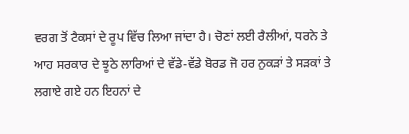ਵਰਗ ਤੋਂ ਟੈਕਸਾਂ ਦੇ ਰੂਪ ਵਿੱਚ ਲਿਆ ਜਾਂਦਾ ਹੈ। ਚੋਣਾਂ ਲਈ ਰੈਲੀਆਂ, ਧਰਨੇ ਤੇ ਆਹ ਸਰਕਾਰ ਦੇ ਝੂਠੇ ਲਾਰਿਆਂ ਦੇ ਵੱਡੇ-ਵੱਡੇ ਬੋਰਡ ਜੋ ਹਰ ਨੁਕੜਾਂ ਤੇ ਸੜਕਾਂ ਤੇ ਲਗਾਏ ਗਏ ਹਨ ਇਹਨਾਂ ਦੇ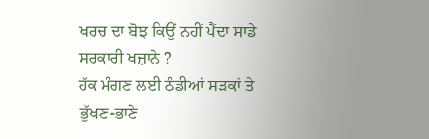ਖਰਚ ਦਾ ਬੋਝ ਕਿਉਂ ਨਹੀਂ ਪੈਂਦਾ ਸਾਡੇ ਸਰਕਾਰੀ ਖਜ਼ਾਨੇ ?
ਹੱਕ ਮੰਗਣ ਲਈ ਠੰਡੀਆਂ ਸੜਕਾਂ ਤੇ ਭੁੱਖਣ-ਭਾਣੇ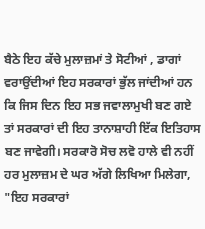ਬੈਠੇ ਇਹ ਕੱਚੇ ਮੁਲਾਜ਼ਮਾਂ ਤੇ ਸੋਟੀਆਂ , ਡਾਗਾਂ ਵਰਾਉਂਦੀਆਂ ਇਹ ਸਰਕਾਰਾਂ ਭੁੱਲ ਜਾਂਦੀਆਂ ਹਨ ਕਿ ਜਿਸ ਦਿਨ ਇਹ ਸਭ ਜਵਾਲਾਮੁਖੀ ਬਣ ਗਏ ਤਾਂ ਸਰਕਾਰਾਂ ਦੀ ਇਹ ਤਾਨਾਸ਼ਾਹੀ ਇੱਕ ਇਤਿਹਾਸ ਬਣ ਜਾਵੇਗੀ। ਸਰਕਾਰੋ ਸੋਚ ਲਵੋ ਹਾਲੇ ਵੀ ਨਹੀਂ ਹਰ ਮੁਲਾਜ਼ਮ ਦੇ ਘਰ ਅੱਗੇ ਲਿਖਿਆ ਮਿਲੇਗਾ, "ਇਹ ਸਰਕਾਰਾਂ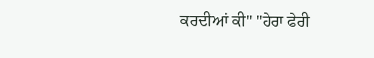ਕਰਦੀਆਂ ਕੀ" "ਹੇਰਾ ਫੇਰੀ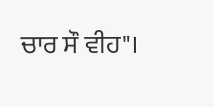ਚਾਰ ਸੌ ਵੀਹ"।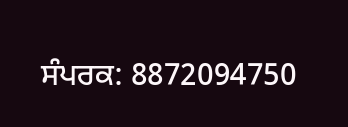ਸੰਪਰਕ: 8872094750